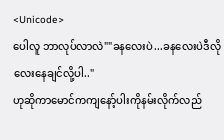<Unicode>
ပေါလူ ဘာလုပ်လာလဲ""ခနလေးပဲ...ခနလေးပဲဒီလိုလေးနေချင်လို့ပါ.."
ဟုဆိုကာမောင်ကကျနော့်ပါးကိုနမ်းလိုက်လည်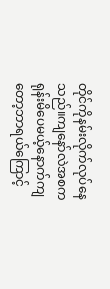တိုင်ကိုနမ်းလိုက်လုပ်နေသည်။ကျနော်လဲအစကရုန်းမိပေမယ့်နောက်ကျတော့ဘာရယ်ကြောင့်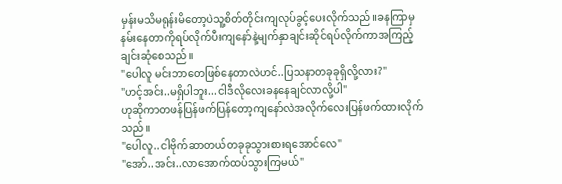မှန်းမသိမရုန်းမိတော့ပဲသူ့စိတ်တိုင်းကျလုပ်ခွင့်ပေးလိုက်သည်။ခနကြာမှနမ်းနေတာကိုရပ်လိုက်ပီးကျနော်နဲ့မျက်နှာချင်းဆိုင်ရပ်လိုက်ကာအကြည့်ချင်းဆုံစေသည်။
"ပေါလူ မင်းဘာတေဖြစ်နေတာလဲဟင်..ပြသနာတခုခုရှိလို့လား?"
"ဟင့်အင်း..မရှိပါဘူး...ငါဒီလိုလေးခနနေချင်လာလို့ပါ"
ဟုဆိုကာတဖန်ပြန်ဖက်ပြန်တော့ကျနော်လဲအလိုက်လေးပြန်ဖက်ထားလိုက်သည်။
"ပေါလူ..ငါဗိုက်ဆာတယ်တခုခုသွားစားရအောင်လေ"
"အော်..အင်း..လာအောက်ထပ်သွားကြမယ်"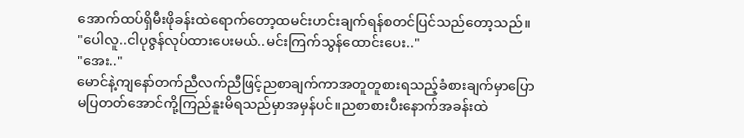အောက်ထပ်ရှိမီးဖိုခန်းထဲရောက်တော့ထမင်းဟင်းချက်ရန်စတင်ပြင်သည်တော့သည်။
"ပေါလူ..ငါပုဇွန်လုပ်ထားပေးမယ်..မင်းကြက်သွန်ထောင်းပေး.."
"အေး.."
မောင်နဲ့ကျနော်တက်ညီလက်ညီဖြင့်ညစာချက်ကာအတူတူစားရသည့်ခံစားချက်မှာပြောမပြတတ်အောင်ကို့ကြည်နူးမိရသည်မှာအမှန်ပင်။ညစာစားပီးနောက်အခန်းထဲ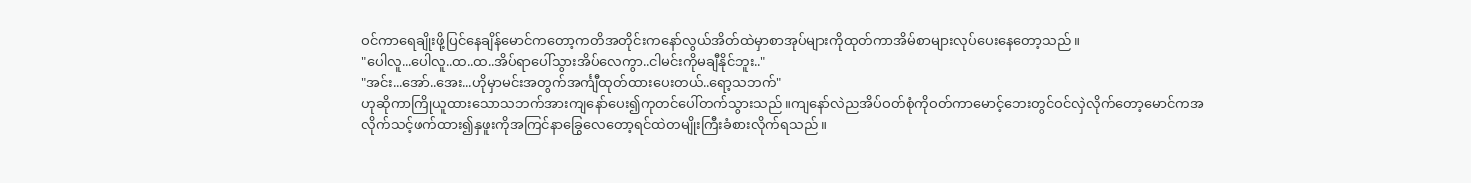ဝင်ကာရေချိုးဖို့ပြင်နေချိန်မောင်ကတော့ကတိအတိုင်းကနော်လွယ်အိတ်ထဲမှာစာအုပ်များကိုထုတ်ကာအိမ်စာများလုပ်ပေးနေတော့သည်။
"ပေါလူ...ပေါလူ..ထ..ထ..အိပ်ရာပေါ်သွားအိပ်လေကွာ..ငါမင်းကိုမချီနိုင်ဘူး.."
"အင်း...အော်..အေး...ဟိုမှာမင်းအတွက်အင်္ကျီထုတ်ထားပေးတယ်..ရော့သဘက်"
ဟုဆိုကာကြိုယူထားသောသဘက်အားကျနော်ပေး၍ကုတင်ပေါ်တက်သွားသည်။ကျနော်လဲညအိပ်ဝတ်စုံကိုဝတ်ကာမောင့်ဘေးတွင်ဝင်လှဲလိုက်တော့မောင်ကအလိုက်သင့်ဖက်ထား၍နှဖူးကိုအကြင်နာခြွေလေတော့ရင်ထဲတမျိုးကြီးခံစားလိုက်ရသည်။